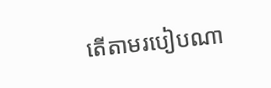តើតាមរបៀបណា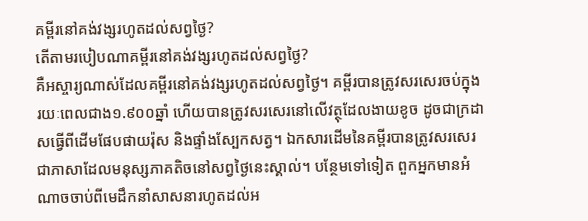គម្ពីរនៅគង់វង្សរហូតដល់សព្វថ្ងៃ?
តើតាមរបៀបណាគម្ពីរនៅគង់វង្សរហូតដល់សព្វថ្ងៃ?
គឺអស្ចារ្យណាស់ដែលគម្ពីរនៅគង់វង្សរហូតដល់សព្វថ្ងៃ។ គម្ពីរបានត្រូវសរសេរចប់ក្នុងរយៈពេលជាង១.៩០០ឆ្នាំ ហើយបានត្រូវសរសេរនៅលើវត្ថុដែលងាយខូច ដូចជាក្រដាសធ្វើពីដើមផែបផាយរ៉ុស និងផ្ទាំងស្បែកសត្វ។ ឯកសារដើមនៃគម្ពីរបានត្រូវសរសេរជាភាសាដែលមនុស្សភាគតិចនៅសព្វថ្ងៃនេះស្គាល់។ បន្ថែមទៅទៀត ពួកអ្នកមានអំណាចចាប់ពីមេដឹកនាំសាសនារហូតដល់អ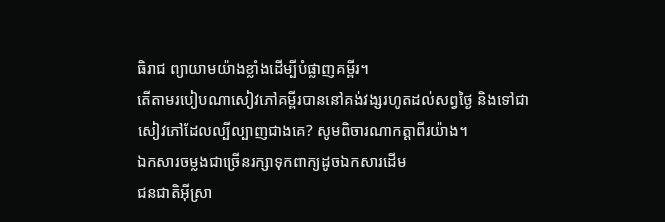ធិរាជ ព្យាយាមយ៉ាងខ្លាំងដើម្បីបំផ្លាញគម្ពីរ។
តើតាមរបៀបណាសៀវភៅគម្ពីរបាននៅគង់វង្សរហូតដល់សព្វថ្ងៃ និងទៅជាសៀវភៅដែលល្បីល្បាញជាងគេ? សូមពិចារណាកត្តាពីរយ៉ាង។
ឯកសារចម្លងជាច្រើនរក្សាទុកពាក្យដូចឯកសារដើម
ជនជាតិអ៊ីស្រា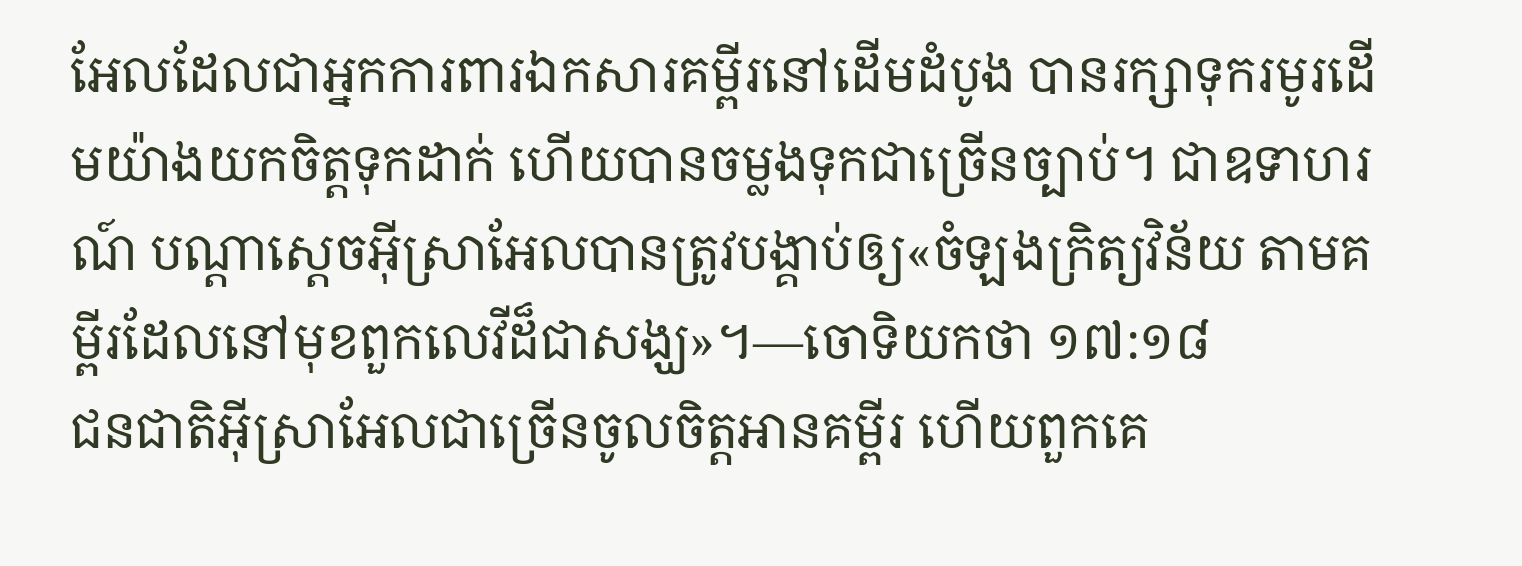អែលដែលជាអ្នកការពារឯកសារគម្ពីរនៅដើមដំបូង បានរក្សាទុករមូរដើមយ៉ាងយកចិត្តទុកដាក់ ហើយបានចម្លងទុកជាច្រើនច្បាប់។ ជាឧទាហរណ៍ បណ្ដាស្ដេចអ៊ីស្រាអែលបានត្រូវបង្គាប់ឲ្យ«ចំឡងក្រិត្យវិន័យ តាមគម្ពីរដែលនៅមុខពួកលេវីដ៏ជាសង្ឃ»។—ចោទិយកថា ១៧:១៨
ជនជាតិអ៊ីស្រាអែលជាច្រើនចូលចិត្តអានគម្ពីរ ហើយពួកគេ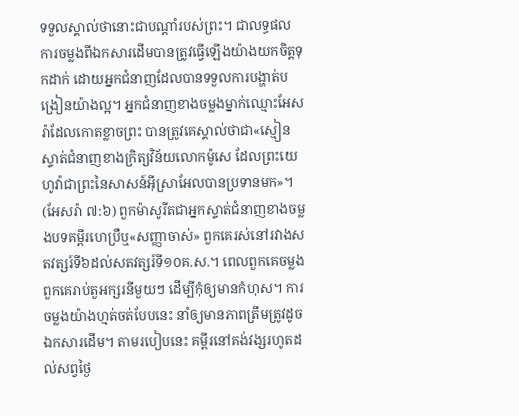ទទួលស្គាល់ថានោះជាបណ្ដាំរបស់ព្រះ។ ជាលទ្ធផល ការចម្លងពីឯកសារដើមបានត្រូវធ្វើឡើងយ៉ាងយកចិត្តទុកដាក់ ដោយអ្នកជំនាញដែលបានទទួលការបង្ហាត់បង្រៀនយ៉ាងល្អ។ អ្នកជំនាញខាងចម្លងម្នាក់ឈ្មោះអែសរ៉ាដែលកោតខ្លាចព្រះ បានត្រូវគេស្គាល់ថាជា«ស្មៀនស្ទាត់ជំនាញខាងក្រិត្យវិន័យលោកម៉ូសេ ដែលព្រះយេហូវ៉ាជាព្រះនៃសាសន៍អ៊ីស្រាអែលបានប្រទានមក»។ (អែសរ៉ា ៧:៦) ពួកម៉ាសូរីតជាអ្នកស្ទាត់ជំនាញខាងចម្លងបទគម្ពីរហេប្រឺឬ«សញ្ញាចាស់» ពួកគេរស់នៅរវាងសតវត្សរ៍ទី៦ដល់សតវត្សរ៍ទី១០គ.ស.។ ពេលពួកគេចម្លងពួកគេរាប់តួអក្សរនីមួយៗ ដើម្បីកុំឲ្យមានកំហុស។ ការចម្លងយ៉ាងហ្មត់ចត់បែបនេះ នាំឲ្យមានភាពត្រឹមត្រូវដូចឯកសារដើម។ តាមរបៀបនេះ គម្ពីរនៅគង់វង្សរហូតដល់សព្វថ្ងៃ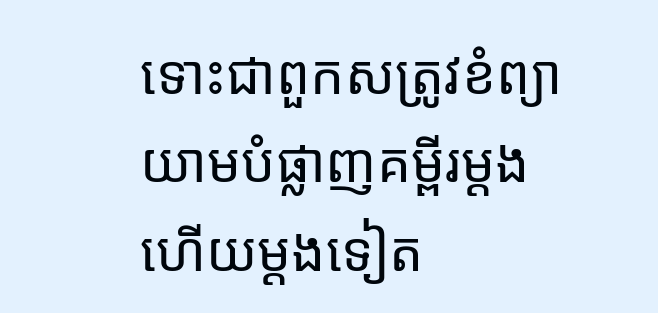ទោះជាពួកសត្រូវខំព្យាយាមបំផ្លាញគម្ពីរម្ដងហើយម្ដងទៀត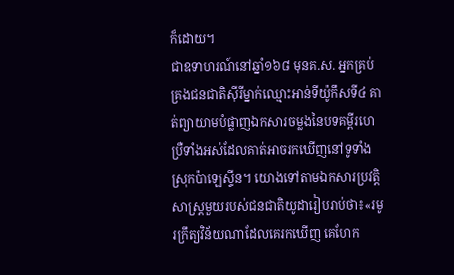ក៏ដោយ។
ជាឧទាហរណ៍នៅឆ្នាំ១៦៨ មុនគ.ស. អ្នកគ្រប់គ្រងជនជាតិស៊ីរីម្នាក់ឈ្មោះអាន់ទីយ៉ូកឹសទី៤ គាត់ព្យាយាមបំផ្លាញឯកសារចម្លងនៃបទគម្ពីរហេប្រឺទាំងអស់ដែលគាត់អាចរកឃើញនៅទូទាំងស្រុកប៉ាឡេស្ទីន។ យោងទៅតាមឯកសារប្រវត្តិសាស្ត្រមួយរបស់ជនជាតិយូដារៀបរាប់ថា៖«រមូរក្រឹត្យវិន័យណាដែលគេរកឃើញ គេហែក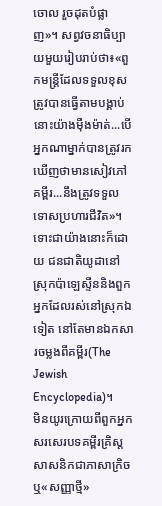ចោល រួចដុតបំផ្លាញ»។ សព្វវចនាធិប្បាយមួយរៀបរាប់ថា៖«ពួកមន្ត្រីដែលទទួលខុសត្រូវបានធ្វើតាមបង្គាប់នោះយ៉ាងម៉ឺងម៉ាត់...បើអ្នកណាម្នាក់បានត្រូវរកឃើញថាមានសៀវភៅគម្ពីរ...នឹងត្រូវទទួលទោសប្រហារជីវិត»។ ទោះជាយ៉ាងនោះក៏ដោយ ជនជាតិយូដានៅស្រុកប៉ាឡេស្ទីននិងពួកអ្នកដែលរស់នៅស្រុកឯទៀត នៅតែមានឯកសារចម្លងពីគម្ពីរ(The Jewish Encyclopedia)។
មិនយូរក្រោយពីពួកអ្នកសរសេរបទគម្ពីរគ្រិស្តសាសនិកជាភាសាក្រិចឬ«សញ្ញាថ្មី»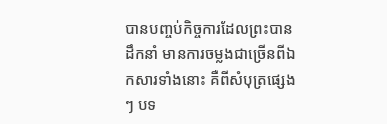បានបញ្ចប់កិច្ចការដែលព្រះបានដឹកនាំ មានការចម្លងជាច្រើនពីឯកសារទាំងនោះ គឺពីសំបុត្រផ្សេងៗ បទ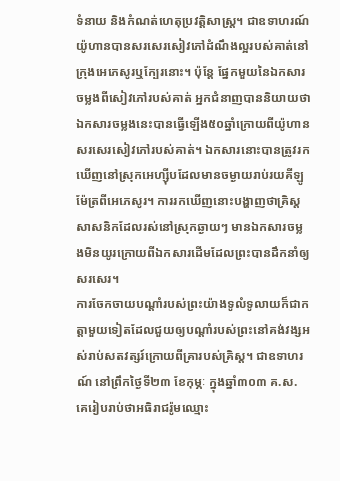ទំនាយ និងកំណត់ហេតុប្រវត្តិសាស្ត្រ។ ជាឧទាហរណ៍ យ៉ូហានបានសរសេរសៀវភៅដំណឹងល្អរបស់គាត់នៅក្រុងអេភេសូរឬក្បែរនោះ។ ប៉ុន្តែ ផ្នែកមួយនៃឯកសារចម្លងពីសៀវភៅរបស់គាត់ អ្នកជំនាញបាននិយាយថាឯកសារចម្លងនេះបានធ្វើឡើង៥០ឆ្នាំក្រោយពីយ៉ូហានសរសេរសៀវភៅរបស់គាត់។ ឯកសារនោះបានត្រូវរកឃើញនៅស្រុកអេហ្ស៊ីបដែលមានចម្ងាយរាប់រយគីឡូម៉ែត្រពីអេភេសូរ។ ការរកឃើញនោះបង្ហាញថាគ្រិស្តសាសនិកដែលរស់នៅស្រុកឆ្ងាយៗ មានឯកសារចម្លងមិនយូរក្រោយពីឯកសារដើមដែលព្រះបានដឹកនាំឲ្យសរសេរ។
ការចែកចាយបណ្ដាំរបស់ព្រះយ៉ាងទូលំទូលាយក៏ជាកត្តាមួយទៀតដែលជួយឲ្យបណ្ដាំរបស់ព្រះនៅគង់វង្សអស់រាប់សតវត្សរ៍ក្រោយពីគ្រារបស់គ្រិស្ត។ ជាឧទាហរណ៍ នៅព្រឹកថ្ងៃទី២៣ ខែកុម្ភៈ ក្នុងឆ្នាំ៣០៣ គ.ស. គេរៀបរាប់ថាអធិរាជរ៉ូមឈ្មោះ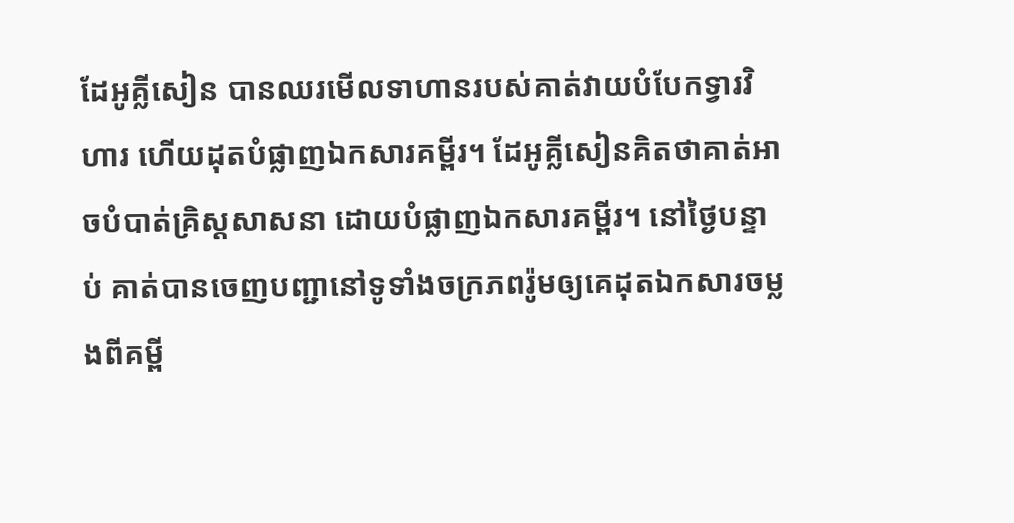ដែអូគ្លីសៀន បានឈរមើលទាហានរបស់គាត់វាយបំបែកទ្វារវិហារ ហើយដុតបំផ្លាញឯកសារគម្ពីរ។ ដែអូគ្លីសៀនគិតថាគាត់អាចបំបាត់គ្រិស្តសាសនា ដោយបំផ្លាញឯកសារគម្ពីរ។ នៅថ្ងៃបន្ទាប់ គាត់បានចេញបញ្ជានៅទូទាំងចក្រភពរ៉ូមឲ្យគេដុតឯកសារចម្លងពីគម្ពី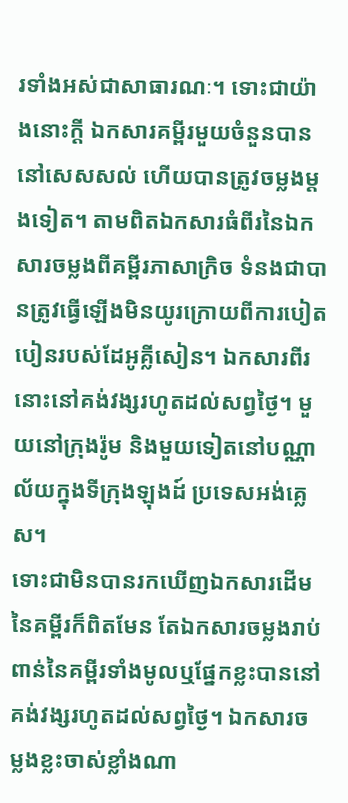រទាំងអស់ជាសាធារណៈ។ ទោះជាយ៉ាងនោះក្ដី ឯកសារគម្ពីរមួយចំនួនបាននៅសេសសល់ ហើយបានត្រូវចម្លងម្ដងទៀត។ តាមពិតឯកសារធំពីរនៃឯកសារចម្លងពីគម្ពីរភាសាក្រិច ទំនងជាបានត្រូវធ្វើឡើងមិនយូរក្រោយពីការបៀតបៀនរបស់ដែអូគ្លីសៀន។ ឯកសារពីរនោះនៅគង់វង្សរហូតដល់សព្វថ្ងៃ។ មួយនៅក្រុងរ៉ូម និងមួយទៀតនៅបណ្ណាល័យក្នុងទីក្រុងឡុងដ៍ ប្រទេសអង់គ្លេស។
ទោះជាមិនបានរកឃើញឯកសារដើមនៃគម្ពីរក៏ពិតមែន តែឯកសារចម្លងរាប់ពាន់នៃគម្ពីរទាំងមូលឬផ្នែកខ្លះបាននៅគង់វង្សរហូតដល់សព្វថ្ងៃ។ ឯកសារចម្លងខ្លះចាស់ខ្លាំងណា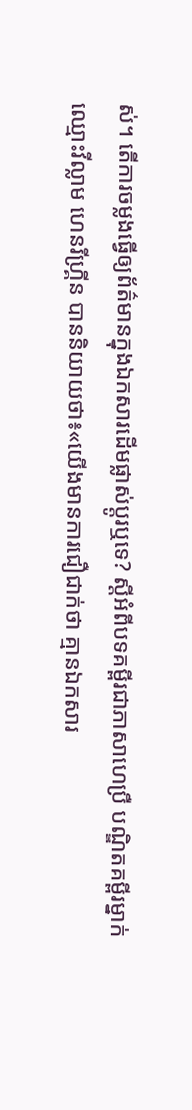ស់។ តើការចម្លងធ្វើឲ្យព័ត៌មានក្នុងឯកសារដើមផ្លាស់ប្ដូរឬទេ? ស្ដីអំពីបទគម្ពីរជាភាសាហេប្រឺ បណ្ឌិតគម្ពីរម្នាក់ឈ្មោះវីល្លាម ហេនរីហ្គ្រីន បាននិយាយថា៖«យើងមានការជឿជាក់ថា គ្មានឯកសារ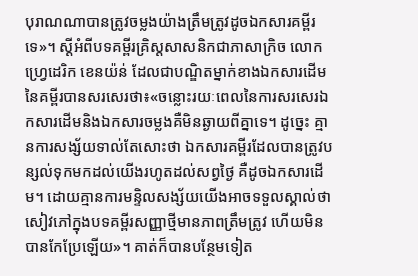បុរាណណាបានត្រូវចម្លងយ៉ាងត្រឹមត្រូវដូចឯកសារគម្ពីរទេ»។ ស្ដីអំពីបទគម្ពីរគ្រិស្តសាសនិកជាភាសាក្រិច លោកហ្វ្រេដេរិក ខេនយ៉ន់ ដែលជាបណ្ឌិតម្នាក់ខាងឯកសារដើមនៃគម្ពីរបានសរសេរថា៖«ចន្លោះរយៈពេលនៃការសរសេរឯកសារដើមនិងឯកសារចម្លងគឺមិនឆ្ងាយពីគ្នាទេ។ ដូច្នេះ គ្មានការសង្ស័យទាល់តែសោះថា ឯកសារគម្ពីរដែលបានត្រូវបន្សល់ទុកមកដល់យើងរហូតដល់សព្វថ្ងៃ គឺដូចឯកសារដើម។ ដោយគ្មានការមន្ទិលសង្ស័យយើងអាចទទួលស្គាល់ថា សៀវភៅក្នុងបទគម្ពីរសញ្ញាថ្មីមានភាពត្រឹមត្រូវ ហើយមិនបានកែប្រែឡើយ»។ គាត់ក៏បានបន្ថែមទៀត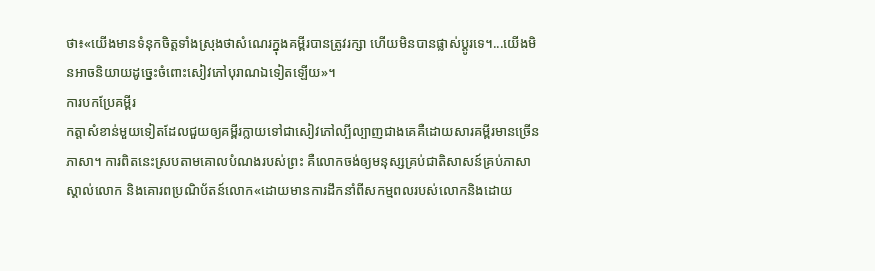ថា៖«យើងមានទំនុកចិត្តទាំងស្រុងថាសំណេរក្នុងគម្ពីរបានត្រូវរក្សា ហើយមិនបានផ្លាស់ប្ដូរទេ។...យើងមិនអាចនិយាយដូច្នេះចំពោះសៀវភៅបុរាណឯទៀតឡើយ»។
ការបកប្រែគម្ពីរ
កត្តាសំខាន់មួយទៀតដែលជួយឲ្យគម្ពីរក្លាយទៅជាសៀវភៅល្បីល្បាញជាងគេគឺដោយសារគម្ពីរមានច្រើនភាសា។ ការពិតនេះស្របតាមគោលបំណងរបស់ព្រះ គឺលោកចង់ឲ្យមនុស្សគ្រប់ជាតិសាសន៍គ្រប់ភាសាស្គាល់លោក និងគោរពប្រណិប័តន៍លោក«ដោយមានការដឹកនាំពីសកម្មពលរបស់លោកនិងដោយ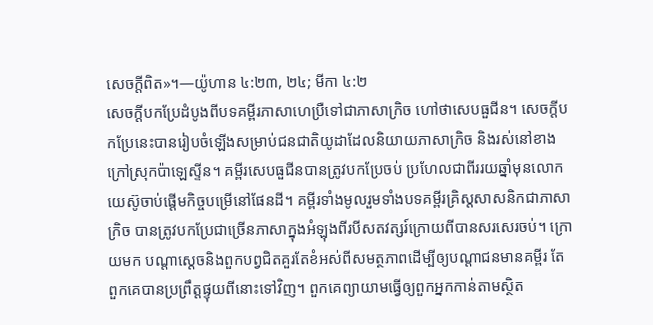សេចក្ដីពិត»។—យ៉ូហាន ៤:២៣, ២៤; មីកា ៤:២
សេចក្ដីបកប្រែដំបូងពីបទគម្ពីរភាសាហេប្រឺទៅជាភាសាក្រិច ហៅថាសេបធួជីន។ សេចក្ដីបកប្រែនេះបានរៀបចំឡើងសម្រាប់ជនជាតិយូដាដែលនិយាយភាសាក្រិច និងរស់នៅខាងក្រៅស្រុកប៉ាឡេស្ទីន។ គម្ពីរសេបធួជីនបានត្រូវបកប្រែចប់ ប្រហែលជាពីររយឆ្នាំមុនលោកយេស៊ូចាប់ផ្ដើមកិច្ចបម្រើនៅផែនដី។ គម្ពីរទាំងមូលរួមទាំងបទគម្ពីរគ្រិស្តសាសនិកជាភាសាក្រិច បានត្រូវបកប្រែជាច្រើនភាសាក្នុងអំឡុងពីរបីសតវត្សរ៍ក្រោយពីបានសរសេរចប់។ ក្រោយមក បណ្ដាស្ដេចនិងពួកបព្វជិតគួរតែខំអស់ពីសមត្ថភាពដើម្បីឲ្យបណ្ដាជនមានគម្ពីរ តែពួកគេបានប្រព្រឹត្តផ្ទុយពីនោះទៅវិញ។ ពួកគេព្យាយាមធ្វើឲ្យពួកអ្នកកាន់តាមស្ថិត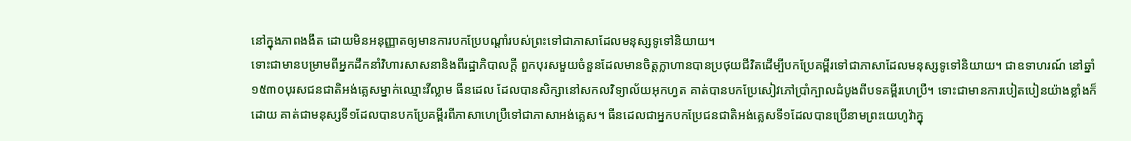នៅក្នុងភាពងងឹត ដោយមិនអនុញ្ញាតឲ្យមានការបកប្រែបណ្ដាំរបស់ព្រះទៅជាភាសាដែលមនុស្សទូទៅនិយាយ។
ទោះជាមានបម្រាមពីអ្នកដឹកនាំវិហារសាសនានិងពីរដ្ឋាភិបាលក្ដី ពួកបុរសមួយចំនួនដែលមានចិត្តក្លាហានបានប្រថុយជីវិតដើម្បីបកប្រែគម្ពីរទៅជាភាសាដែលមនុស្សទូទៅនិយាយ។ ជាឧទាហរណ៍ នៅឆ្នាំ១៥៣០បុរសជនជាតិអង់គ្លេសម្នាក់ឈ្មោះវីល្លាម ធីនដេល ដែលបានសិក្សានៅសកលវិទ្យាល័យអុកហ្វត គាត់បានបកប្រែសៀវភៅប្រាំក្បាលដំបូងពីបទគម្ពីរហេប្រឺ។ ទោះជាមានការបៀតបៀនយ៉ាងខ្លាំងក៏ដោយ គាត់ជាមនុស្សទី១ដែលបានបកប្រែគម្ពីរពីភាសាហេប្រឺទៅជាភាសាអង់គ្លេស។ ធីនដេលជាអ្នកបកប្រែជនជាតិអង់គ្លេសទី១ដែលបានប្រើនាមព្រះយេហូវ៉ាក្នុ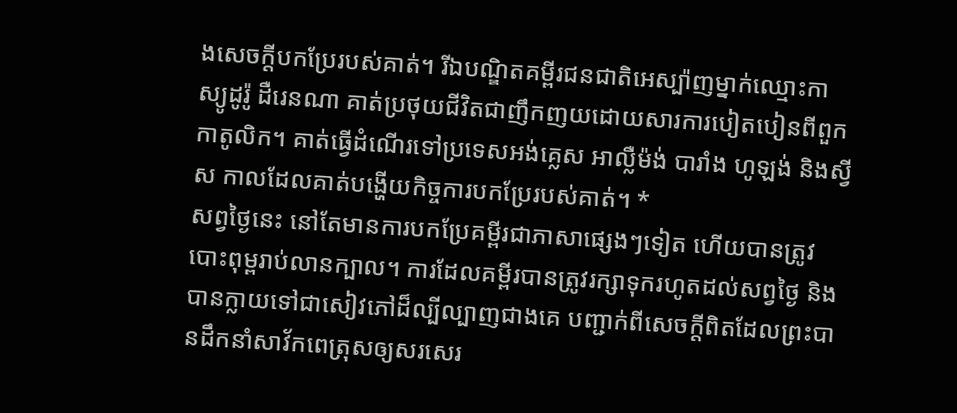ងសេចក្ដីបកប្រែរបស់គាត់។ រីឯបណ្ឌិតគម្ពីរជនជាតិអេស្ប៉ាញម្នាក់ឈ្មោះកាស្យូដូរ៉ូ ដឺរេនណា គាត់ប្រថុយជីវិតជាញឹកញយដោយសារការបៀតបៀនពីពួកកាតូលិក។ គាត់ធ្វើដំណើរទៅប្រទេសអង់គ្លេស អាល្លឺម៉ង់ បារាំង ហូឡង់ និងស្វីស កាលដែលគាត់បង្ហើយកិច្ចការបកប្រែរបស់គាត់។ *
សព្វថ្ងៃនេះ នៅតែមានការបកប្រែគម្ពីរជាភាសាផ្សេងៗទៀត ហើយបានត្រូវបោះពុម្ពរាប់លានក្បាល។ ការដែលគម្ពីរបានត្រូវរក្សាទុករហូតដល់សព្វថ្ងៃ និងបានក្លាយទៅជាសៀវភៅដ៏ល្បីល្បាញជាងគេ បញ្ជាក់ពីសេចក្ដីពិតដែលព្រះបានដឹកនាំសាវ័កពេត្រុសឲ្យសរសេរ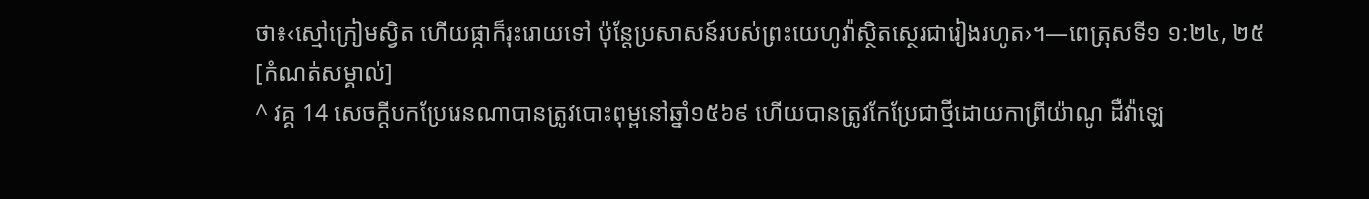ថា៖‹ស្មៅក្រៀមស្វិត ហើយផ្កាក៏រុះរោយទៅ ប៉ុន្តែប្រសាសន៍របស់ព្រះយេហូវ៉ាស្ថិតស្ថេរជារៀងរហូត›។—ពេត្រុសទី១ ១:២៤, ២៥
[កំណត់សម្គាល់]
^ វគ្គ 14 សេចក្ដីបកប្រែរេនណាបានត្រូវបោះពុម្ពនៅឆ្នាំ១៥៦៩ ហើយបានត្រូវកែប្រែជាថ្មីដោយកាព្រីយ៉ាណូ ដឺវ៉ាឡេ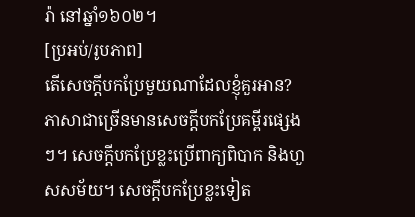រ៉ា នៅឆ្នាំ១៦០២។
[ប្រអប់/រូបភាព]
តើសេចក្ដីបកប្រែមួយណាដែលខ្ញុំគួរអាន?
ភាសាជាច្រើនមានសេចក្ដីបកប្រែគម្ពីរផ្សេងៗ។ សេចក្ដីបកប្រែខ្លះប្រើពាក្យពិបាក និងហួសសម័យ។ សេចក្ដីបកប្រែខ្លះទៀត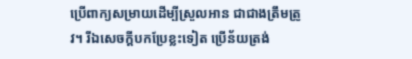ប្រើពាក្យសម្រាយដើម្បីស្រួលអាន ជាជាងត្រឹមត្រូវ។ រីឯសេចក្ដីបកប្រែខ្លះទៀត ប្រើន័យត្រង់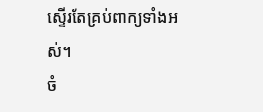ស្ទើរតែគ្រប់ពាក្យទាំងអស់។
ចំ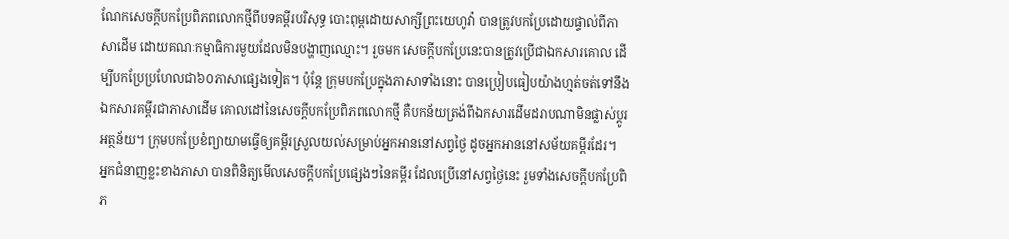ណែកសេចក្ដីបកប្រែពិភពលោកថ្មីពីបទគម្ពីរបរិសុទ្ធ បោះពុម្ពដោយសាក្សីព្រះយេហូវ៉ា បានត្រូវបកប្រែដោយផ្ទាល់ពីភាសាដើម ដោយគណៈកម្មាធិការមួយដែលមិនបង្ហាញឈ្មោះ។ រួចមក សេចក្ដីបកប្រែនេះបានត្រូវប្រើជាឯកសារគោល ដើម្បីបកប្រែប្រហែលជា៦០ភាសាផ្សេងទៀត។ ប៉ុន្តែ ក្រុមបកប្រែក្នុងភាសាទាំងនោះ បានប្រៀបធៀបយ៉ាងហ្មត់ចត់ទៅនឹងឯកសារគម្ពីរជាភាសាដើម គោលដៅនៃសេចក្ដីបកប្រែពិភពលោកថ្មី គឺបកន័យត្រង់ពីឯកសារដើមដរាបណាមិនផ្លាស់ប្ដូរអត្ថន័យ។ ក្រុមបកប្រែខំព្យាយាមធ្វើឲ្យគម្ពីរស្រួលយល់សម្រាប់អ្នកអាននៅសព្វថ្ងៃ ដូចអ្នកអាននៅសម័យគម្ពីរដែរ។
អ្នកជំនាញខ្លះខាងភាសា បានពិនិត្យមើលសេចក្ដីបកប្រែផ្សេងៗនៃគម្ពីរ ដែលប្រើនៅសព្វថ្ងៃនេះ រួមទាំងសេចក្ដីបកប្រែពិភ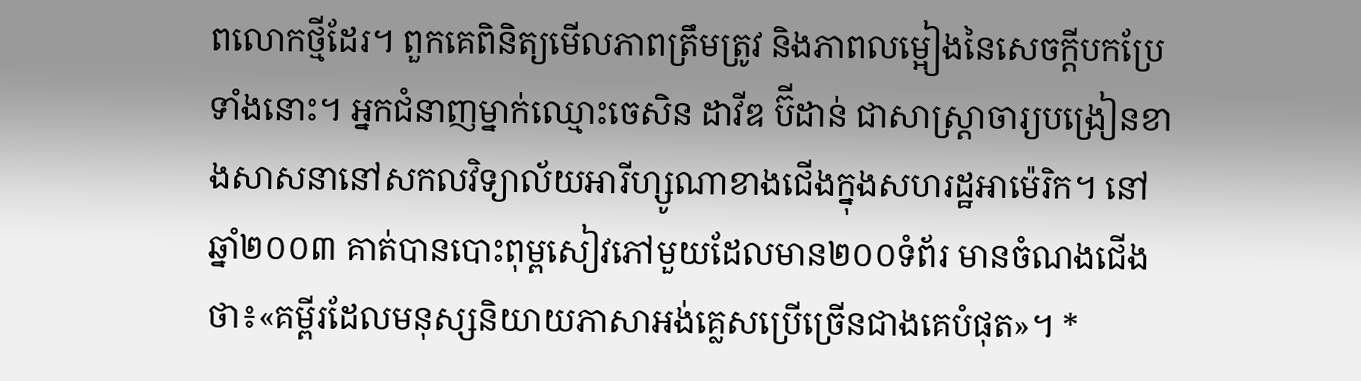ពលោកថ្មីដែរ។ ពួកគេពិនិត្យមើលភាពត្រឹមត្រូវ និងភាពលម្អៀងនៃសេចក្ដីបកប្រែទាំងនោះ។ អ្នកជំនាញម្នាក់ឈ្មោះចេសិន ដាវីឌ ប៊ីដាន់ ជាសាស្ត្រាចារ្យបង្រៀនខាងសាសនានៅសកលវិទ្យាល័យអារីហ្សូណាខាងជើងក្នុងសហរដ្ឋអាម៉េរិក។ នៅឆ្នាំ២០០៣ គាត់បានបោះពុម្ពសៀវភៅមួយដែលមាន២០០ទំព័រ មានចំណងជើងថា៖«គម្ពីរដែលមនុស្សនិយាយភាសាអង់គ្លេសប្រើច្រើនជាងគេបំផុត»។ *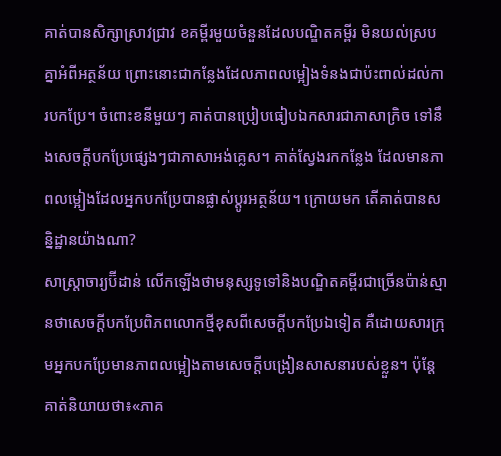គាត់បានសិក្សាស្រាវជ្រាវ ខគម្ពីរមួយចំនួនដែលបណ្ឌិតគម្ពីរ មិនយល់ស្របគ្នាអំពីអត្ថន័យ ព្រោះនោះជាកន្លែងដែលភាពលម្អៀងទំនងជាប៉ះពាល់ដល់ការបកប្រែ។ ចំពោះខនីមួយៗ គាត់បានប្រៀបធៀបឯកសារជាភាសាក្រិច ទៅនឹងសេចក្ដីបកប្រែផ្សេងៗជាភាសាអង់គ្លេស។ គាត់ស្វែងរកកន្លែង ដែលមានភាពលម្អៀងដែលអ្នកបកប្រែបានផ្លាស់ប្ដូរអត្ថន័យ។ ក្រោយមក តើគាត់បានសន្និដ្ឋានយ៉ាងណា?
សាស្ត្រាចារ្យប៊ីដាន់ លើកឡើងថាមនុស្សទូទៅនិងបណ្ឌិតគម្ពីរជាច្រើនប៉ាន់ស្មានថាសេចក្ដីបកប្រែពិភពលោកថ្មីខុសពីសេចក្ដីបកប្រែឯទៀត គឺដោយសារក្រុមអ្នកបកប្រែមានភាពលម្អៀងតាមសេចក្ដីបង្រៀនសាសនារបស់ខ្លួន។ ប៉ុន្តែ គាត់និយាយថា៖«ភាគ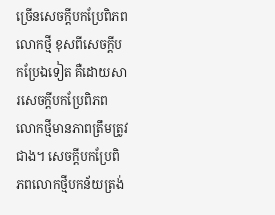ច្រើនសេចក្ដីបកប្រែពិភពលោកថ្មី ខុសពីសេចក្ដីបកប្រែឯទៀត គឺដោយសារសេចក្ដីបកប្រែពិភពលោកថ្មីមានភាពត្រឹមត្រូវជាង។ សេចក្ដីបកប្រែពិភពលោកថ្មីបកន័យត្រង់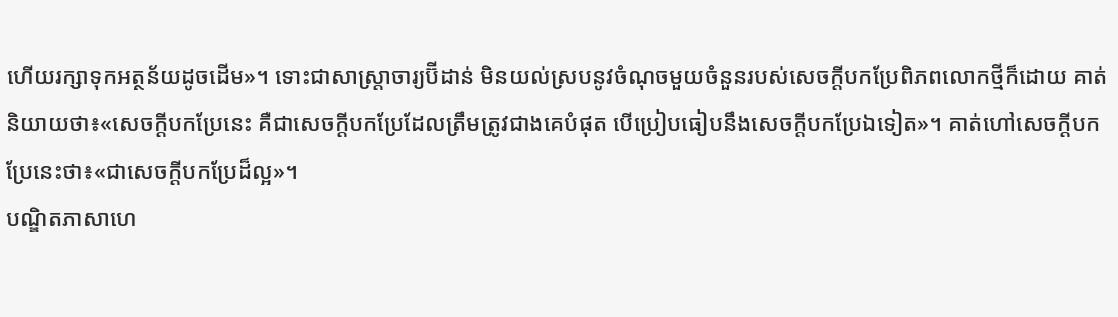ហើយរក្សាទុកអត្ថន័យដូចដើម»។ ទោះជាសាស្ត្រាចារ្យប៊ីដាន់ មិនយល់ស្របនូវចំណុចមួយចំនួនរបស់សេចក្ដីបកប្រែពិភពលោកថ្មីក៏ដោយ គាត់និយាយថា៖«សេចក្ដីបកប្រែនេះ គឺជាសេចក្ដីបកប្រែដែលត្រឹមត្រូវជាងគេបំផុត បើប្រៀបធៀបនឹងសេចក្ដីបកប្រែឯទៀត»។ គាត់ហៅសេចក្ដីបកប្រែនេះថា៖«ជាសេចក្ដីបកប្រែដ៏ល្អ»។
បណ្ឌិតភាសាហេ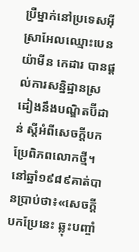ប្រឺម្នាក់នៅប្រទេសអ៊ីស្រាអែលឈ្មោះបេនយ៉ាមីន កេដារ បានផ្ដល់ការសន្និដ្ឋានស្រដៀងនឹងបណ្ឌិតប៊ីដាន់ ស្ដីអំពីសេចក្ដីបកប្រែពិភពលោកថ្មី។ នៅឆ្នាំ១៩៨៩គាត់បានប្រាប់ថា៖«សេចក្ដីបកប្រែនេះ ឆ្លុះបញ្ចាំ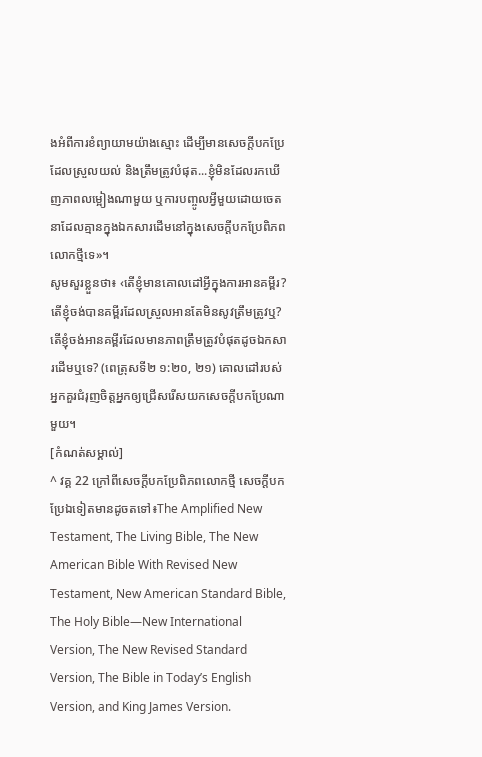ងអំពីការខំព្យាយាមយ៉ាងស្មោះ ដើម្បីមានសេចក្ដីបកប្រែដែលស្រួលយល់ និងត្រឹមត្រូវបំផុត...ខ្ញុំមិនដែលរកឃើញភាពលម្អៀងណាមួយ ឬការបញ្ចូលអ្វីមួយដោយចេតនាដែលគ្មានក្នុងឯកសារដើមនៅក្នុងសេចក្ដីបកប្រែពិភពលោកថ្មីទេ»។
សូមសួរខ្លួនថា៖ ‹តើខ្ញុំមានគោលដៅអ្វីក្នុងការអានគម្ពីរ? តើខ្ញុំចង់បានគម្ពីរដែលស្រួលអានតែមិនសូវត្រឹមត្រូវឬ? តើខ្ញុំចង់អានគម្ពីរដែលមានភាពត្រឹមត្រូវបំផុតដូចឯកសារដើមឬទេ? (ពេត្រុសទី២ ១:២០, ២១) គោលដៅរបស់អ្នកគួរជំរុញចិត្តអ្នកឲ្យជ្រើសរើសយកសេចក្ដីបកប្រែណាមួយ។
[កំណត់សម្គាល់]
^ វគ្គ 22 ក្រៅពីសេចក្ដីបកប្រែពិភពលោកថ្មី សេចក្ដីបកប្រែឯទៀតមានដូចតទៅ៖The Amplified New Testament, The Living Bible, The New American Bible With Revised New Testament, New American Standard Bible, The Holy Bible—New International Version, The New Revised Standard Version, The Bible in Today’s English Version, and King James Version.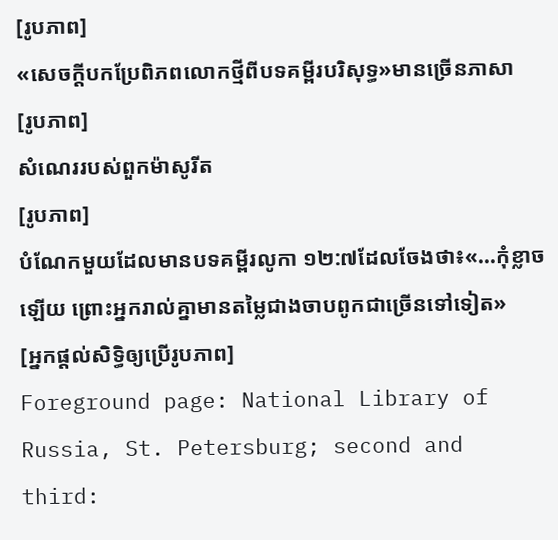[រូបភាព]
«សេចក្ដីបកប្រែពិភពលោកថ្មីពីបទគម្ពីរបរិសុទ្ធ»មានច្រើនភាសា
[រូបភាព]
សំណេររបស់ពួកម៉ាសូរីត
[រូបភាព]
បំណែកមួយដែលមានបទគម្ពីរលូកា ១២:៧ដែលចែងថា៖«...កុំខ្លាចឡើយ ព្រោះអ្នករាល់គ្នាមានតម្លៃជាងចាបពូកជាច្រើនទៅទៀត»
[អ្នកផ្ដល់សិទ្ធិឲ្យប្រើរូបភាព]
Foreground page: National Library of Russia, St. Petersburg; second and third: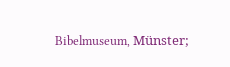Bibelmuseum, Münster;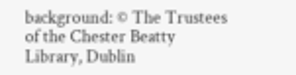background: © The Trustees of the Chester Beatty Library, Dublin